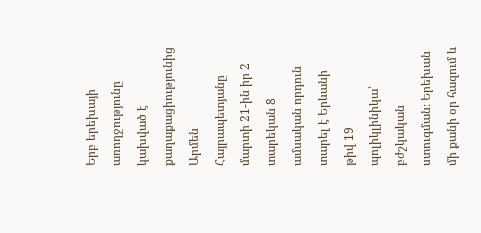Երբ երեխայի առողջությունը կախված է քաղաքացիությունից
Արմեն Հայրապետյանը մարտի 21-ին իր 2 տարեկան 8 ամսական որդուն տարել է Երևանի թիվ 19 պոլիկլինիկա՝ բժշկական ստուգման։ Երեխան մի քանի օր հազում և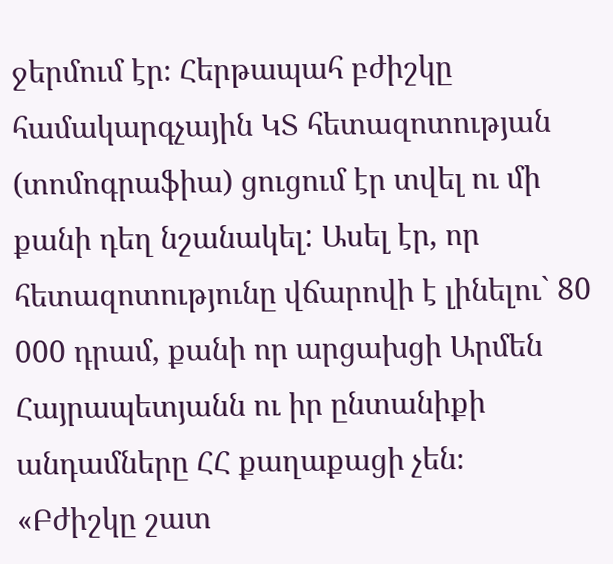ջերմում էր։ Հերթապահ բժիշկը համակարգչային ԿՏ հետազոտության (տոմոգրաֆիա) ցուցում էր տվել ու մի քանի դեղ նշանակել: Ասել էր, որ հետազոտությունը վճարովի է լինելու` 80 000 դրամ, քանի որ արցախցի Արմեն Հայրապետյանն ու իր ընտանիքի անդամները ՀՀ քաղաքացի չեն։
«Բժիշկը շատ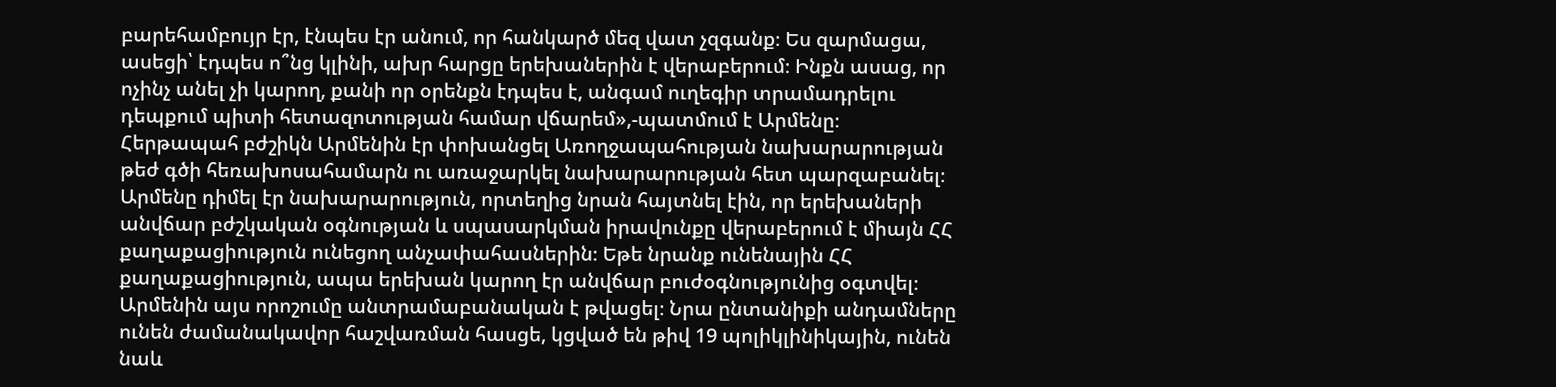բարեհամբույր էր, էնպես էր անում, որ հանկարծ մեզ վատ չզգանք։ Ես զարմացա, ասեցի՝ էդպես ո՞նց կլինի, ախր հարցը երեխաներին է վերաբերում։ Ինքն ասաց, որ ոչինչ անել չի կարող, քանի որ օրենքն էդպես է, անգամ ուղեգիր տրամադրելու դեպքում պիտի հետազոտության համար վճարեմ»,-պատմում է Արմենը։
Հերթապահ բժշիկն Արմենին էր փոխանցել Առողջապահության նախարարության թեժ գծի հեռախոսահամարն ու առաջարկել նախարարության հետ պարզաբանել։
Արմենը դիմել էր նախարարություն, որտեղից նրան հայտնել էին, որ երեխաների անվճար բժշկական օգնության և սպասարկման իրավունքը վերաբերում է միայն ՀՀ քաղաքացիություն ունեցող անչափահասներին։ Եթե նրանք ունենային ՀՀ քաղաքացիություն, ապա երեխան կարող էր անվճար բուժօգնությունից օգտվել։
Արմենին այս որոշումը անտրամաբանական է թվացել։ Նրա ընտանիքի անդամները ունեն ժամանակավոր հաշվառման հասցե, կցված են թիվ 19 պոլիկլինիկային, ունեն նաև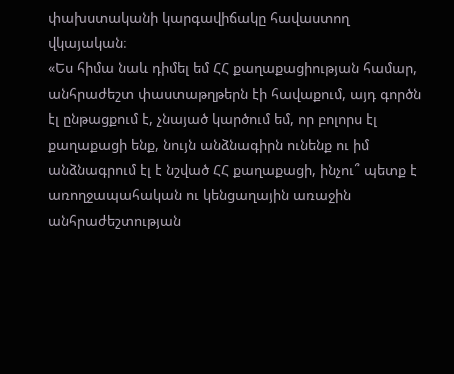փախստականի կարգավիճակը հավաստող վկայական։
«Ես հիմա նաև դիմել եմ ՀՀ քաղաքացիության համար, անհրաժեշտ փաստաթղթերն էի հավաքում, այդ գործն էլ ընթացքում է, չնայած կարծում եմ, որ բոլորս էլ քաղաքացի ենք, նույն անձնագիրն ունենք ու իմ անձնագրում էլ է նշված ՀՀ քաղաքացի, ինչու՞ պետք է առողջապահական ու կենցաղային առաջին անհրաժեշտության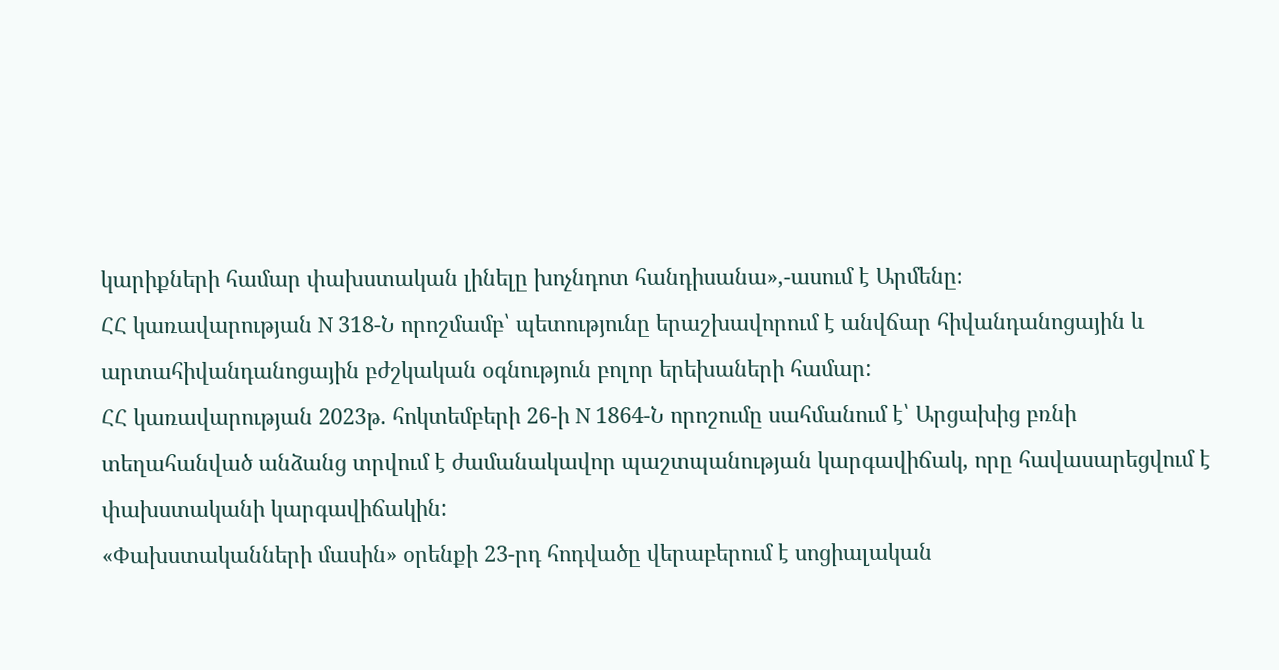կարիքների համար փախստական լինելը խոչնդոտ հանդիսանա»,-ասում է Արմենը։
ՀՀ կառավարության N 318-Ն որոշմամբ՝ պետությունը երաշխավորում է անվճար հիվանդանոցային և արտահիվանդանոցային բժշկական օգնություն բոլոր երեխաների համար:
ՀՀ կառավարության 2023թ. հոկտեմբերի 26-ի N 1864-Ն որոշումը սահմանում է՝ Արցախից բռնի տեղահանված անձանց տրվում է ժամանակավոր պաշտպանության կարգավիճակ, որը հավասարեցվում է փախստականի կարգավիճակին:
«Փախստականների մասին» օրենքի 23-րդ հոդվածը վերաբերում է սոցիալական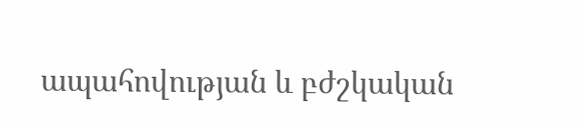ապահովության և բժշկական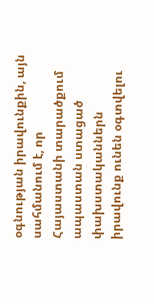օգնության իրավունքին, այն սահմանում է, որ Հայաստանի տարածքում ապաստան ստացած փախստականներն իրավունք ունեն օգտվելու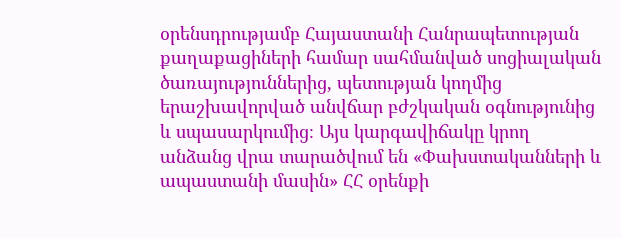օրենսդրությամբ Հայաստանի Հանրապետության քաղաքացիների համար սահմանված սոցիալական ծառայություններից, պետության կողմից երաշխավորված անվճար բժշկական օգնությունից և սպասարկումից։ Այս կարգավիճակը կրող անձանց վրա տարածվում են «Փախստականների և ապաստանի մասին» ՀՀ օրենքի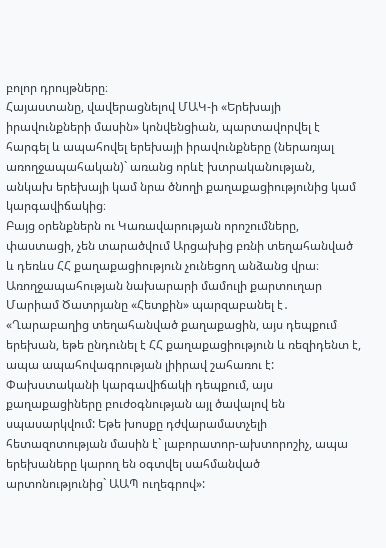բոլոր դրույթները։
Հայաստանը, վավերացնելով ՄԱԿ-ի «Երեխայի իրավունքների մասին» կոնվենցիան, պարտավորվել է հարգել և ապահովել երեխայի իրավունքները (ներառյալ առողջապահական)` առանց որևէ խտրականության, անկախ երեխայի կամ նրա ծնողի քաղաքացիությունից կամ կարգավիճակից։
Բայց օրենքներն ու Կառավարության որոշումները, փաստացի, չեն տարածվում Արցախից բռնի տեղահանված և դեռևս ՀՀ քաղաքացիություն չունեցող անձանց վրա։
Առողջապահության նախարարի մամուլի քարտուղար Մարիամ Ծատրյանը «Հետքին» պարզաբանել է․ «Ղարաբաղից տեղահանված քաղաքացին, այս դեպքում երեխան, եթե ընդունել է ՀՀ քաղաքացիություն և ռեզիդենտ է, ապա ապահովագրության լիիրավ շահառու է: Փախստականի կարգավիճակի դեպքում, այս քաղաքացիները բուժօգնության այլ ծավալով են սպասարկվում: Եթե խոսքը դժվարամատչելի հետազոտության մասին է` լաբորատոր-ախտորոշիչ, ապա երեխաները կարող են օգտվել սահմանված արտոնությունից` ԱԱՊ ուղեգրով»: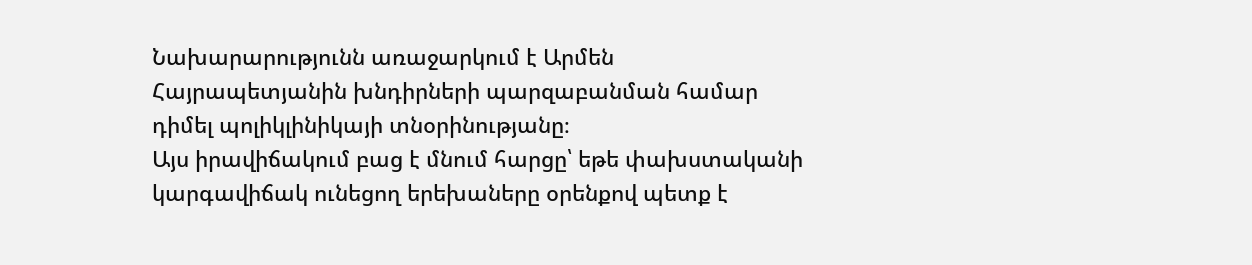Նախարարությունն առաջարկում է Արմեն Հայրապետյանին խնդիրների պարզաբանման համար դիմել պոլիկլինիկայի տնօրինությանը։
Այս իրավիճակում բաց է մնում հարցը՝ եթե փախստականի կարգավիճակ ունեցող երեխաները օրենքով պետք է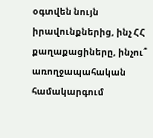օգտվեն նույն իրավունքներից, ինչ ՀՀ քաղաքացիները, ինչու՞ առողջապահական համակարգում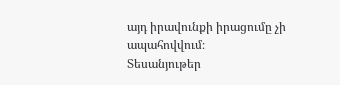այդ իրավունքի իրացումը չի ապահովվում։
Տեսանյութեր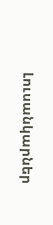Լուսանկարներ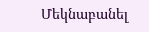Մեկնաբանել